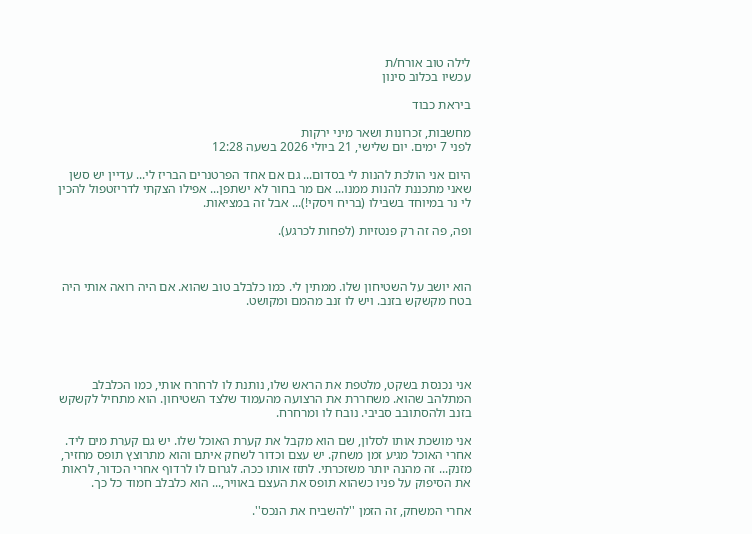לילה טוב אורח/ת
עכשיו בכלוב סינון

ביראת כבוד

מחשבות, זכרונות ושאר מיני ירקות
לפני 7 ימים. יום שלישי, 21 ביולי 2026 בשעה 12:28

היום אני הולכת להנות לי בסדום... גם אם אחד הפרטנרים הבריז לי... עדיין יש סשן שאני מתכננת להנות ממנו... אם מר בחור לא ישתפן... אפילו הצקתי לדריזטפול להכין לי נר במיוחד בשבילו (בריח ויסקי!)... אבל זה במציאות.

ופה, פה זה רק פנטזיות (לפחות לכרגע).



הוא יושב על השטיחון שלו. ממתין לי. כמו כלבלב טוב שהוא. אם היה רואה אותי היה בטח מקשקש בזנב. ויש לו זנב מהמם ומקושט.





אני נכנסת בשקט, מלטפת את הראש שלו, נותנת לו לרחרח אותי, כמו הכלבלב המתלהב שהוא. משחררת את הרצועה מהעמוד שלצד השטיחון. הוא מתחיל לקשקש בזנב ולהסתובב סביבי. נובח לו ומרחרח.

אני מושכת אותו לסלון, שם הוא מקבל את קערת האוכל שלו. יש גם קערת מים ליד. אחרי האוכל מגיע זמן משחק. יש עצם וכדור לשחק איתם והוא מתרוצץ תופס מחזיר, מזנק... זה מהנה יותר משזכרתי. לתזז אותו ככה. לגרום לו לרדוף אחרי הכדור, לראות את הסיפוק על פניו כשהוא תופס את העצם באוויר,... הוא כלבלב חמוד כל כך.

אחרי המשחק, זה הזמן ''להשביח את הנכס''.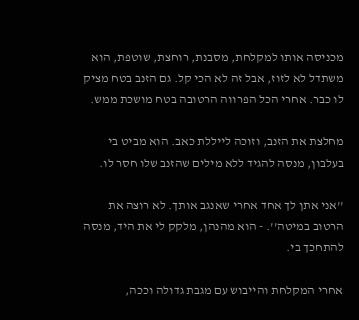מכניסה אותו למקלחת, מסבנת, רוחצת, שוטפת, הוא משתדל לא לזוז, אבל זה לא הכי קל. גם הזנב בטח מציק לו כבר. אחרי הכל הפרווה הרטובה בטח מושכת ממש.

מחלצת את הזנב, וזוכה לייללת כאב. הוא מביט בי בעלבון, מנסה להגיד ללא מילים שהזנב שלו חסר לו.

''אני אתן לך אחד אחרי שאנגב אותך. לא רוצה את הרטוב במיטה''. - הוא מהנהן, מלקק לי את היד, מנסה להתחכך בי.

אחרי המקלחת והייבוש עם מגבת גדולה וככה,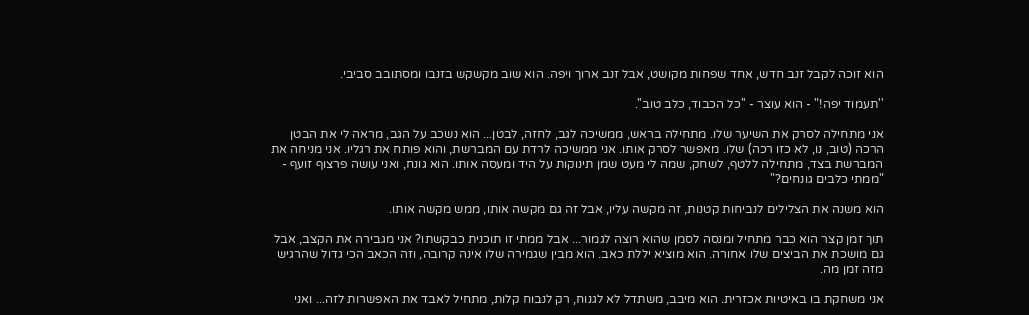הוא זוכה לקבל זנב חדש, אחד שפחות מקושט, אבל זנב ארוך ויפה. הוא שוב מקשקש בזנבו ומסתובב סביבי.

''תעמוד יפה!" - הוא עוצר - ''כל הכבוד, כלב טוב''.

אני מתחילה לסרק את השיער שלו. מתחילה בראש, ממשיכה לגב, לחזה, לבטן... הוא נשכב על הגב, מראה לי את הבטן הרכה (טוב, נו, לא כזו רכה) שלו. מאפשר לסרק אותו. אני ממשיכה לרדת עם המברשת, והוא פותח את רגליו. אני מניחה את המברשת בצד, מתחילה ללטף, לשחק, שמה לי מעט שמן תינוקות על היד ומעסה אותו. הוא גונח, ואני עושה פרצוף זועף - "ממתי כלבים גונחים?"

הוא משנה את הצלילים לנביחות קטנות, זה מקשה עליו, אבל זה גם מקשה אותו, ממש מקשה אותו.

תוך זמן קצר הוא כבר מתחיל ומנסה לסמן שהוא רוצה לגמור... אבל ממתי זו תוכנית כבקשתו? אני מגבירה את הקצב, אבל גם מושכת את הביצים שלו אחורה. הוא מוציא יללת כאב. הוא מבין שגמירה שלו אינה קרובה, וזה הכאב הכי גדול שהרגיש מזה זמן מה.

אני משחקת בו באיטיות אכזרית. הוא מיבב, משתדל לא לגנוח, רק לנבוח קלות, מתחיל לאבד את האפשרות לזה... ואני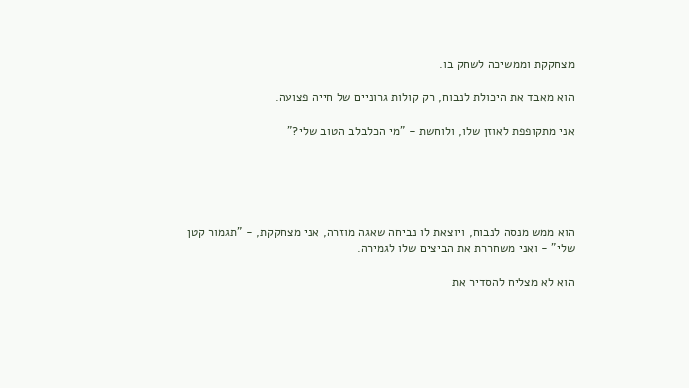מצחקקת וממשיכה לשחק בו.

הוא מאבד את היכולת לנבוח, רק קולות גרוניים של חייה פצועה.

אני מתקופפת לאוזן שלו, ולוחשת - "מי הכלבלב הטוב שלי?"





הוא ממש מנסה לנבוח, ויוצאת לו נביחה שאגה מוזרה, אני מצחקקת, - "תגמור קטן שלי" - ואני משחררת את הביצים שלו לגמירה.

הוא לא מצליח להסדיר את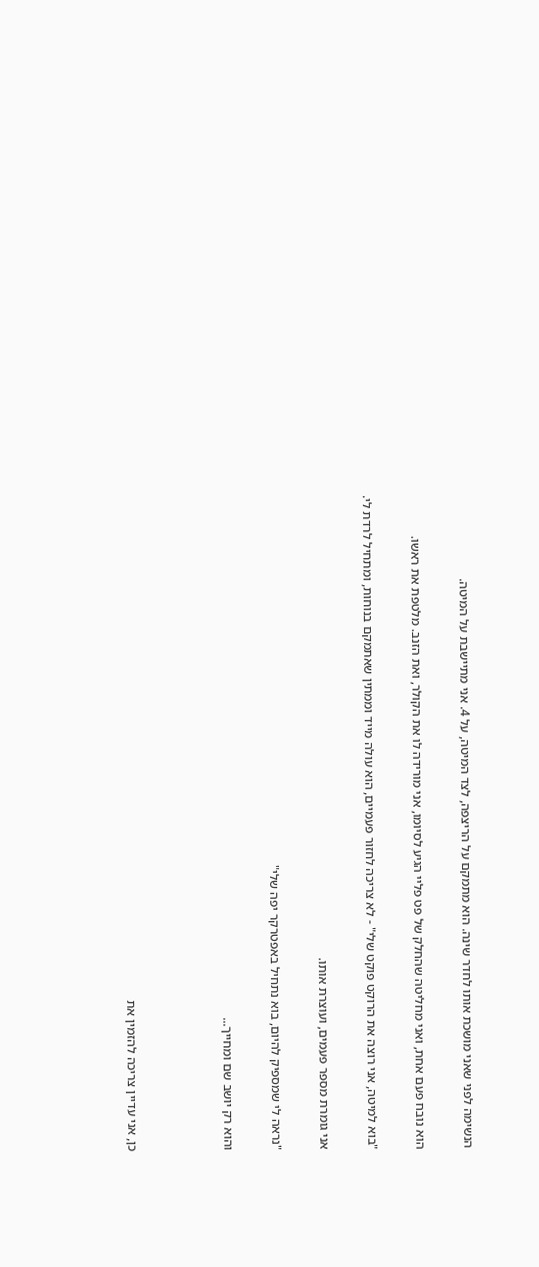הנשימה לפני שאני מושכת אותו לחדר שינה. הוא מתמקם על הריצפה, לצד המיטה, על 4. אני מתיישבת על המיטה.

הוא נובח פעם אחת, ואני מחליטה שהחלק של פט פליי הגיע לסיומו, אני מורידה לו את הקולר, ואת הזנב. מלטפת את ראשו.

"בוא למיטה, אני רוצה את הרוקט פוקט שלי" - לא צריכה לחזור פעמיים, הוא עולה מייד וממתין שאתמקם בנוחות, ומתחיל לרדת לי.

אני גומרת מספר פעמים, ועוצרת אותו.

"נראה לי שמספיק להיום, בוא נתחיל באפטרקר יפה שלי"

והוא רק יושב שם ומחייך...



כן, אני עדיין צריכה להזמין את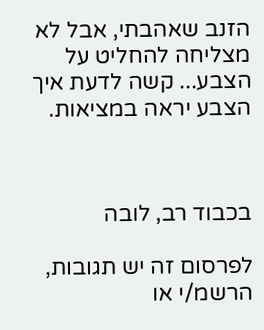הזנב שאהבתי, אבל לא מצליחה להחליט על הצבע... קשה לדעת איך הצבע יראה במציאות.



בכבוד רב, לובה

לפרסום זה יש תגובות, הרשמ/י או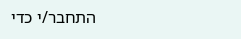התחבר/י כדי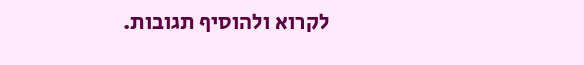לקרוא ולהוסיף תגובות.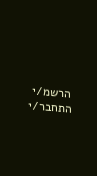הרשמ/י התחבר/י